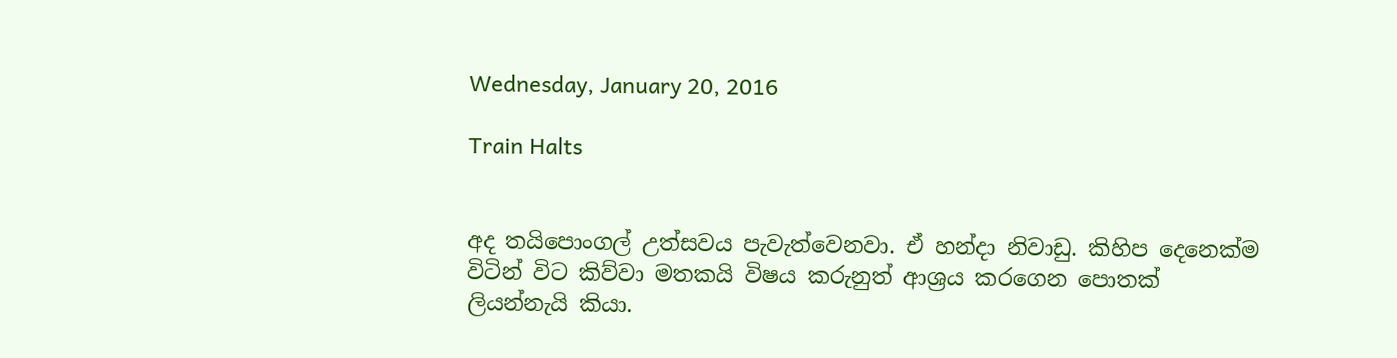Wednesday, January 20, 2016

Train Halts


අද තයිපොංගල් උත්සවය පැවැත්වෙනවා. ඒ හන්දා නිවාඩු. කිහිප දෙනෙක්ම විටින් විට කිව්වා මතකයි විෂය කරුනුත් ආශ්‍රය කරගෙන පොතක් ලියන්නැයි කියා.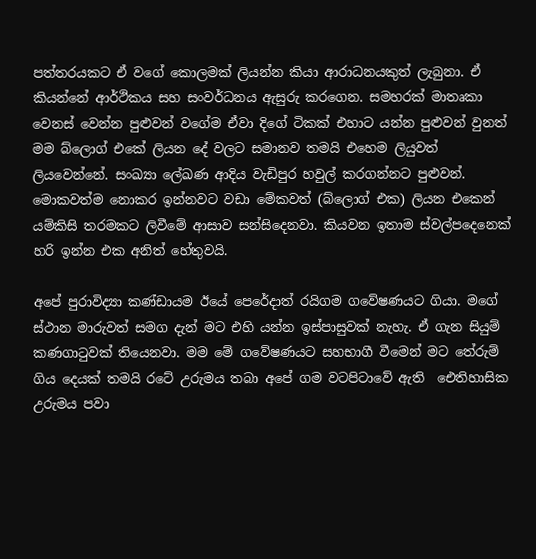පත්තරයකට ඒ වගේ කොලමක් ලියන්න කියා ආරාධනයකුත් ලැබුනා. ඒ කියන්නේ ආර්ථිකය සහ සංවර්ධනය ඇසුරු කරගෙන. සමහරක් මාතෘකා වෙනස් වෙන්න පුළුවන් වගේම ඒවා දිගේ ටිකක් එහාට යන්න පුළුවන් වුනත් මම බ්ලොග් එකේ ලියන දේ වලට සමානව තමයි එහෙම ලියුවත් ලියවෙන්නේ. සංඛ්‍යා ලේඛණ ආදිය වැඩිපුර හවුල් කරගන්නට පුළුවන්. මොකවත්ම නොකර ඉන්නවට වඩා මේකවත් (බ්ලොග් එක) ලියන එකෙන් යම්කිසි තරමකට ලිවීමේ ආසාව සන්සිදෙනවා. කියවන ඉතාම ස්වල්පදෙනෙක් හරි ඉන්න එක අනිත් හේතුවයි.

අපේ පුරාවිද්‍යා කණ්ඩායම ඊයේ පෙරේදාත් රයිගම ගවේෂණයට ගියා. මගේ ස්ථාන මාරුවත් සමග දැන් මට එහි යන්න ඉස්පාසුවක් නැහැ. ඒ ගැන සියුම් කණගාටුවක් තියෙනවා. මම මේ ගවේෂණයට සහභාගී වීමෙන් මට තේරුම් ගිය දෙයක් තමයි රටේ උරුමය තබා අපේ ගම වටපිටාවේ ඇති  ඓතිහාසික උරුමය පවා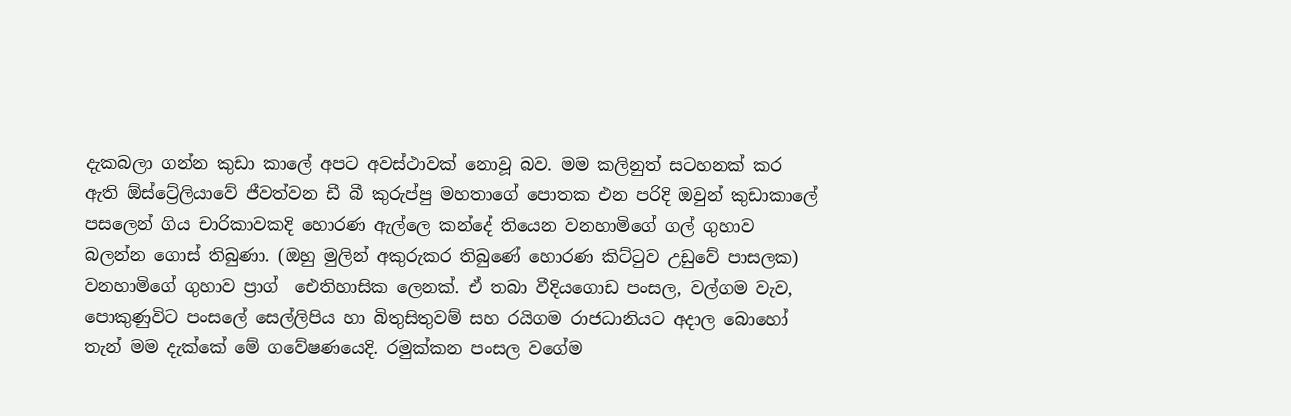දැකබලා ගන්න කුඩා කාලේ අපට අවස්ථාවක් නොවූ බව. මම කලිනුත් සටහනක් කර ඇති ඕස්ට්‍රේලියාවේ ජීවත්වන ඩී බී කුරුප්පු මහතාගේ පොතක එන පරිදි ඔවුන් කුඩාකාලේ පසලෙන් ගිය චාරිකාවකදි හොරණ ඇල්ලෙ කන්දේ තියෙන වනහාමිගේ ගල් ගුහාව බලන්න ගොස් තිබුණා. (ඔහු මුලින් අකුරුකර තිබුණේ හොරණ කිට්ටුව උඩුවේ පාසලක) වනහාමිගේ ගුහාව ප්‍රාග් ‍‍ ඓතිහාසික ලෙනක්. ඒ තබා වීදියගොඩ පංසල, වල්ගම වැව, පොකුණුවිට පංසලේ සෙල්ලිපිය හා බිතුසිතුවම් සහ රයිගම රාජධානියට අදාල බොහෝ තැන් මම දැක්කේ මේ ගවේෂණයෙදි. රමුක්කන පංසල වගේම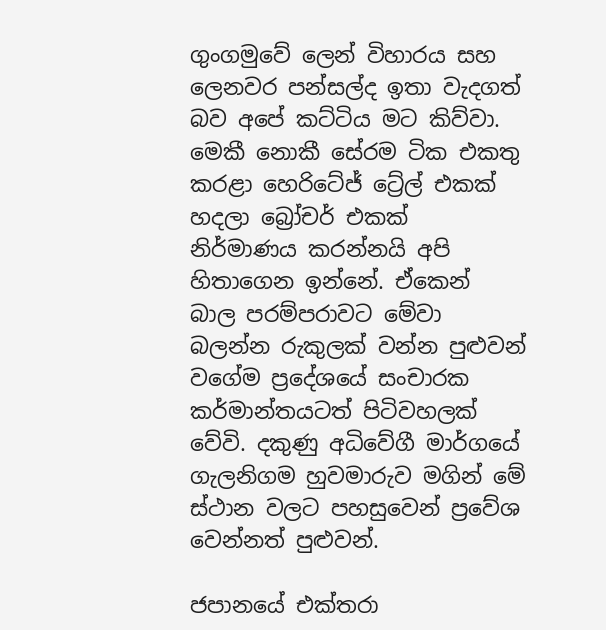ගුංගමුවේ ලෙන් විහාරය සහ ලෙනවර පන්සල්ද ඉතා වැදගත් බව අපේ කට්ටිය මට කිව්වා. මෙකී නොකී සේරම ටික එකතු කරළා හෙරිටේජ් ට්‍රේල් එකක් හදලා බ්‍රෝචර් එකක් නිර්මාණය කරන්නයි අපි හිතාගෙන ඉන්නේ. ඒකෙන් බාල පරම්පරාවට මේවා බලන්න රුකුලක් වන්න පුළුවන් වගේම ප්‍රදේශයේ සංචාරක කර්මාන්තයටත් පිටිවහලක් වේවි. දකුණු අධි‍වේගී මාර්ගයේ ගැලනිගම හුවමාරුව මගින් මේ ස්ථාන වලට පහසුවෙන් ප්‍රවේශ වෙන්නත් පුළුවන්.

ජපානයේ එක්තරා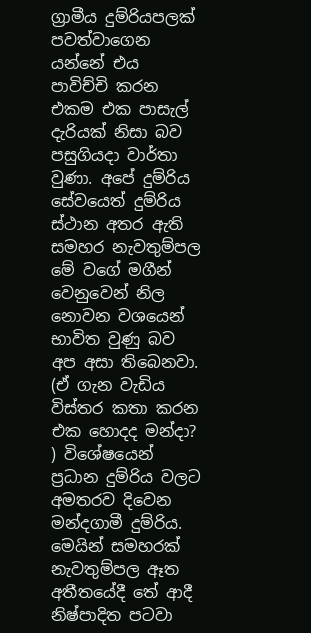ග්‍රාමීය දුම්රියපලක් පවත්වාගෙන යන්නේ එය පාවිච්චි කරන එකම එක පාසැල් දැරියක් නිසා බව පසුගියදා වාර්තා වුණා. අපේ දුම්රිය සේවයෙත් දුම්රිය ස්ථාන අතර ඇති සමහර නැවතුම්පල මේ වගේ මගීන් වෙනුවෙන් නිල නොවන වශයෙන් භාවිත වුණු බව අප අසා තිබෙනවා. (ඒ ගැන වැඩිය විස්තර කතා කරන එක හොදද මන්දා? ) විශේෂයෙන් ප්‍රධාන දුම්රිය වලට අමතරව දිවෙන මන්දගාමී දුම්රිය. මෙයින් සමහරක් නැවතුම්පල ඈත අතීතයේදී ‍තේ ආදී නිෂ්පාදිත පටවා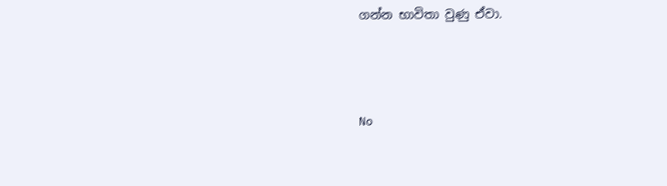ගන්න භාවිතා වුණු ඒවා.



No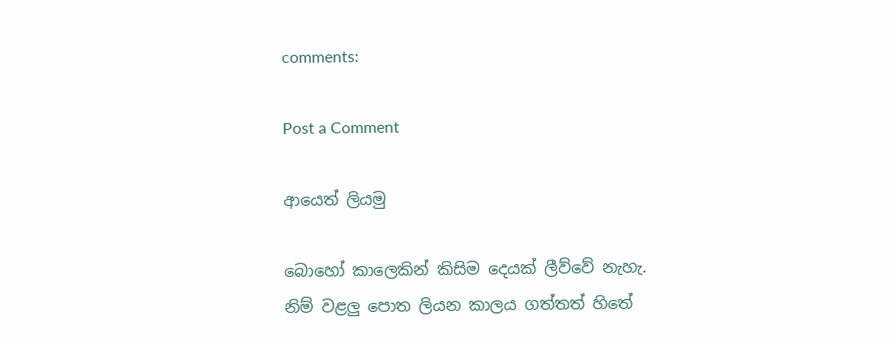comments:

Post a Comment

ආයෙත් ලියමු

බොහෝ කාලෙකින් කිසිම දෙයක් ලීව්වේ නැහැ. නිම් වළලු පොත ලියන කාලය ගත්තත් හිතේ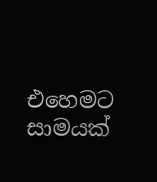එහෙමට සාමයක්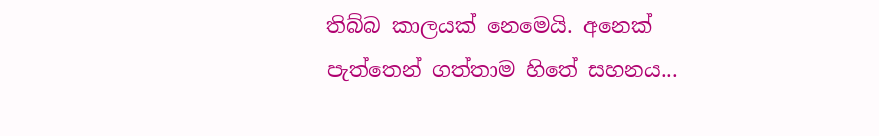තිබ්බ කාලයක් නෙමෙයි. අනෙක් පැත්තෙන් ගත්තාම හිතේ සහනය...